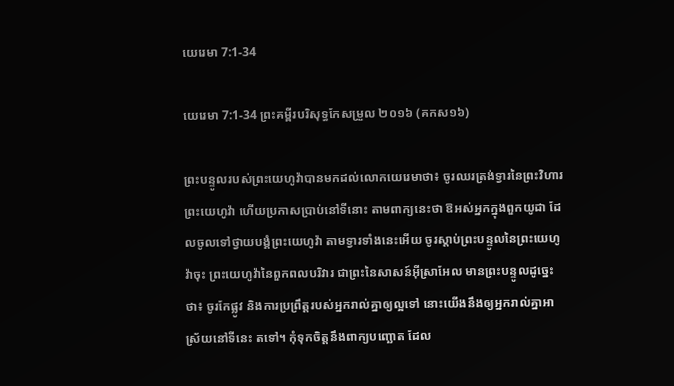យេរេមា 7:1-34

យេរេមា 7:1-34 ព្រះគម្ពីរបរិសុទ្ធកែសម្រួល ២០១៦ (គកស១៦)

ព្រះបន្ទូលរបស់ព្រះ‌យេហូវ៉ាបានមកដល់លោកយេរេមាថា៖ ចូរឈរត្រង់ទ្វារនៃព្រះ‌វិហារព្រះ‌យេហូវ៉ា ហើយប្រកាសប្រាប់នៅទីនោះ តាមពាក្យនេះថា ឱអស់អ្នកក្នុងពួកយូដា ដែលចូលទៅថ្វាយ‌បង្គំព្រះ‌យេហូវ៉ា តាមទ្វារទាំងនេះអើយ ចូរស្តាប់ព្រះ‌បន្ទូលនៃព្រះ‌យេហូវ៉ាចុះ ព្រះ‌យេហូវ៉ានៃពួកពល‌បរិវារ ជាព្រះនៃសាសន៍អ៊ីស្រា‌អែល មានព្រះ‌បន្ទូលដូច្នេះថា៖ ចូរកែផ្លូវ និងការប្រព្រឹត្តរបស់អ្នករាល់គ្នាឲ្យល្អទៅ នោះយើងនឹងឲ្យអ្នករាល់គ្នាអាស្រ័យនៅទីនេះ តទៅ។ កុំទុកចិត្តនឹងពាក្យបញ្ឆោត ដែល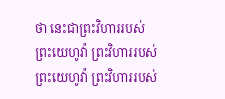ថា នេះជាព្រះ‌វិហាររបស់ព្រះ‌យេហូវ៉ា ព្រះ‌វិហាររបស់ព្រះ‌យេហូវ៉ា ព្រះ‌វិហាររបស់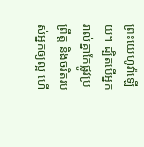ព្រះ‌យេហូវ៉ាឡើយ។ ដ្បិតបើអ្នករាល់គ្នាកែផ្លូវប្រព្រឹត្ត និងចរិតរបស់អ្នកឲ្យល្អ ហើ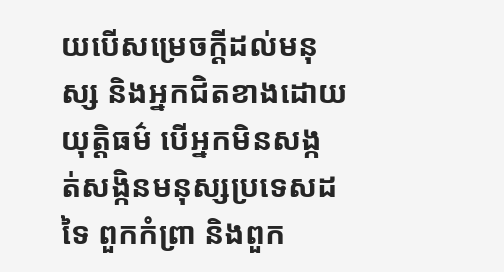យបើសម្រេចក្ដីដល់មនុស្ស និងអ្នកជិតខាងដោយយុត្តិ‌ធម៌ បើអ្នកមិនសង្កត់‌សង្កិនមនុស្សប្រទេសដទៃ ពួកកំព្រា និងពួក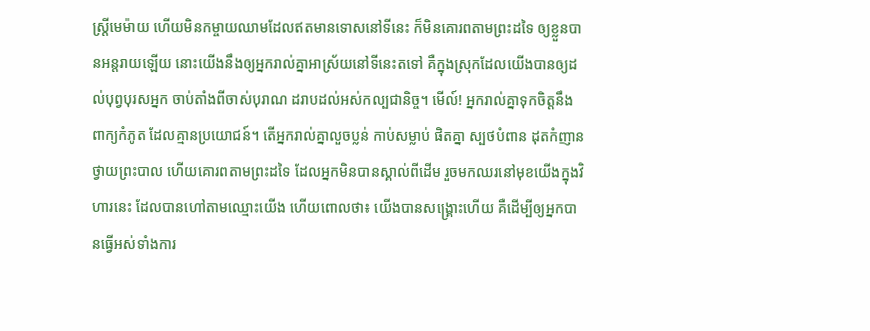ស្ត្រីមេម៉ាយ ហើយមិនកម្ចាយឈាមដែលឥតមានទោសនៅទីនេះ ក៏មិនគោរពតាមព្រះដទៃ ឲ្យខ្លួនបានអន្តរាយឡើយ នោះយើងនឹងឲ្យអ្នករាល់គ្នាអាស្រ័យនៅទីនេះតទៅ គឺក្នុងស្រុកដែលយើងបានឲ្យដល់បុព្វ‌បុរសអ្នក ចាប់តាំងពីចាស់បុរាណ ដរាបដល់អស់‌កល្បជា‌និច្ច។ មើល៍! អ្នករាល់គ្នាទុកចិត្តនឹងពាក្យកំភូត ដែលគ្មានប្រយោជន៍។ តើអ្នករាល់គ្នាលួចប្លន់ កាប់សម្លាប់ ផិតគ្នា ស្បថបំពាន ដុតកំញានថ្វាយព្រះ‌បាល ហើយគោរពតាមព្រះដទៃ ដែលអ្នកមិនបានស្គាល់ពីដើម រួចមកឈរនៅមុខយើងក្នុងវិហារនេះ ដែលបានហៅតាមឈ្មោះយើង ហើយពោលថា៖ យើងបានសង្គ្រោះហើយ គឺដើម្បីឲ្យអ្នកបានធ្វើអស់ទាំងការ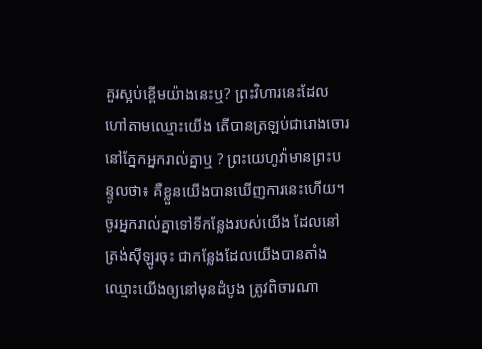គួរស្អប់ខ្ពើមយ៉ាងនេះឬ? ព្រះ‌វិហារនេះដែលហៅតាមឈ្មោះយើង តើបានត្រឡប់ជារោងចោរនៅភ្នែកអ្នករាល់គ្នាឬ ? ព្រះ‌យេហូវ៉ាមានព្រះ‌បន្ទូលថា៖ គឺខ្លួនយើងបានឃើញការនេះហើយ។ ចូរអ្នករាល់គ្នាទៅទីកន្លែងរបស់យើង ដែលនៅត្រង់ស៊ីឡូរចុះ ជាកន្លែងដែលយើងបានតាំងឈ្មោះយើងឲ្យនៅមុនដំបូង ត្រូវពិចារណា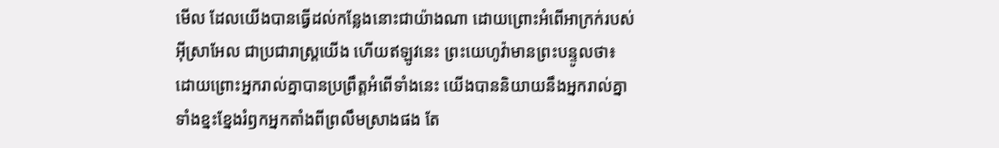មើល ដែលយើងបានធ្វើដល់កន្លែងនោះជាយ៉ាងណា ដោយព្រោះអំពើអាក្រក់របស់អ៊ីស្រា‌អែល ជាប្រជា‌រាស្ត្រយើង ហើយឥឡូវនេះ ព្រះ‌យេហូវ៉ាមានព្រះ‌បន្ទូលថា៖ ដោយព្រោះអ្នករាល់គ្នាបានប្រព្រឹត្តអំពើទាំងនេះ យើងបាននិយាយនឹងអ្នករាល់គ្នា ទាំងខ្នះ‌ខ្នែងរំឭកអ្នកតាំងពីព្រលឹមស្រាងផង តែ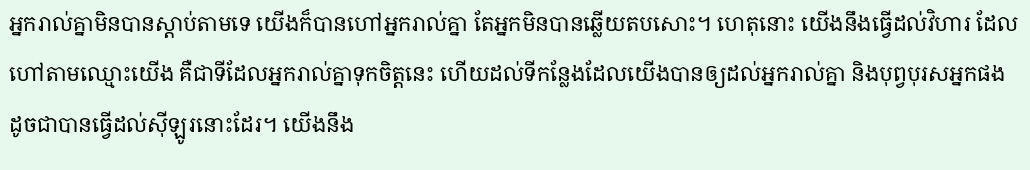អ្នករាល់គ្នាមិនបានស្តាប់តាមទេ យើងក៏បានហៅអ្នករាល់គ្នា តែអ្នកមិនបានឆ្លើយតបសោះ។ ហេតុនោះ យើងនឹងធ្វើដល់វិហារ ដែលហៅតាមឈ្មោះយើង គឺជាទីដែលអ្នករាល់គ្នាទុកចិត្តនេះ ហើយដល់ទីកន្លែងដែលយើងបានឲ្យដល់អ្នករាល់គ្នា និងបុព្វ‌បុរសអ្នកផង ដូចជាបានធ្វើដល់ស៊ីឡូរនោះដែរ។ យើងនឹង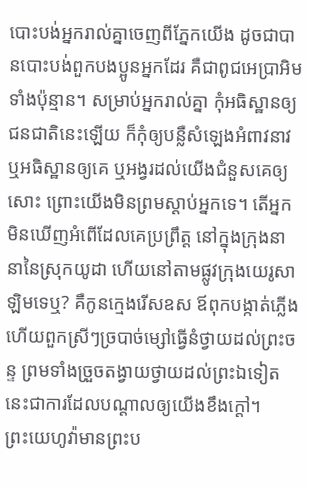បោះ‌បង់អ្នករាល់គ្នាចេញពីភ្នែកយើង ដូចជាបានបោះ‌បង់ពួកបង‌ប្អូនអ្នកដែរ គឺជាពូជអេប្រាអិមទាំងប៉ុន្មាន។ សម្រាប់អ្នករាល់គ្នា កុំអធិស្ឋានឲ្យជនជាតិនេះឡើយ ក៏កុំឲ្យបន្លឺសំឡេងអំពាវ‌នាវ ឬអធិស្ឋានឲ្យគេ ឬអង្វរដល់យើងជំនួសគេឲ្យសោះ ព្រោះយើងមិនព្រមស្តាប់អ្នកទេ។ តើអ្នកមិនឃើញអំពើដែលគេប្រព្រឹត្ត នៅក្នុងក្រុងនានានៃស្រុកយូដា ហើយនៅតាមផ្លូវក្រុងយេរូ‌សាឡិមទេឬ? គឺកូនក្មេងរើសឧស ឪពុកបង្កាត់ភ្លើង ហើយពួកស្រីៗច្របាច់ម្សៅធ្វើនំថ្វាយដល់ព្រះ‌ចន្ទ ព្រមទាំងច្រួចតង្វាយថ្វាយដល់ព្រះឯទៀត នេះជាការដែលបណ្ដាលឲ្យយើងខឹងក្តៅ។ ព្រះ‌យេហូវ៉ាមានព្រះ‌ប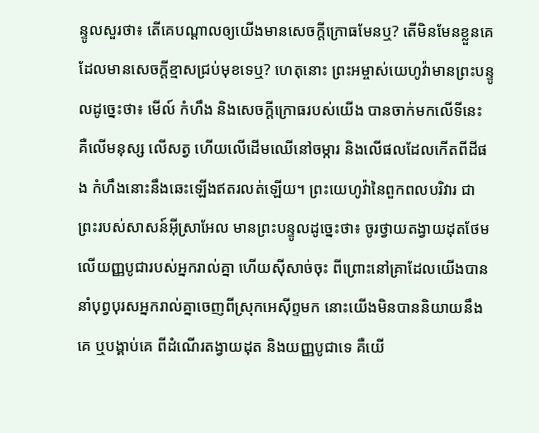ន្ទូលសួរថា៖ តើគេបណ្ដាលឲ្យយើងមានសេចក្ដីក្រោធមែនឬ? តើមិនមែនខ្លួនគេដែលមានសេចក្ដីខ្មាសជ្រប់មុខទេឬ? ហេតុនោះ ព្រះ‌អម្ចាស់‌យេហូវ៉ាមានព្រះ‌បន្ទូលដូច្នេះថា៖ មើល៍ កំហឹង និងសេចក្ដីក្រោធរបស់យើង បានចាក់មកលើទីនេះ គឺលើមនុស្ស លើសត្វ ហើយលើដើមឈើនៅចម្ការ និងលើផលដែលកើតពីដីផង កំហឹងនោះនឹងឆេះឡើងឥតរលត់ឡើយ។ ព្រះ‌យេហូវ៉ានៃពួកពល‌បរិវារ ជាព្រះរបស់សាសន៍អ៊ីស្រា‌អែល មានព្រះ‌បន្ទូលដូច្នេះថា៖ ចូរថ្វាយតង្វាយដុតថែមលើយញ្ញ‌បូជារបស់អ្នករាល់គ្នា ហើយស៊ីសាច់ចុះ ពីព្រោះនៅគ្រាដែលយើងបាននាំបុព្វ‌បុរសអ្នករាល់គ្នាចេញពីស្រុកអេស៊ីព្ទមក នោះយើងមិនបាននិយាយនឹងគេ ឬបង្គាប់គេ ពីដំណើរតង្វាយដុត និងយញ្ញ‌បូជាទេ គឺយើ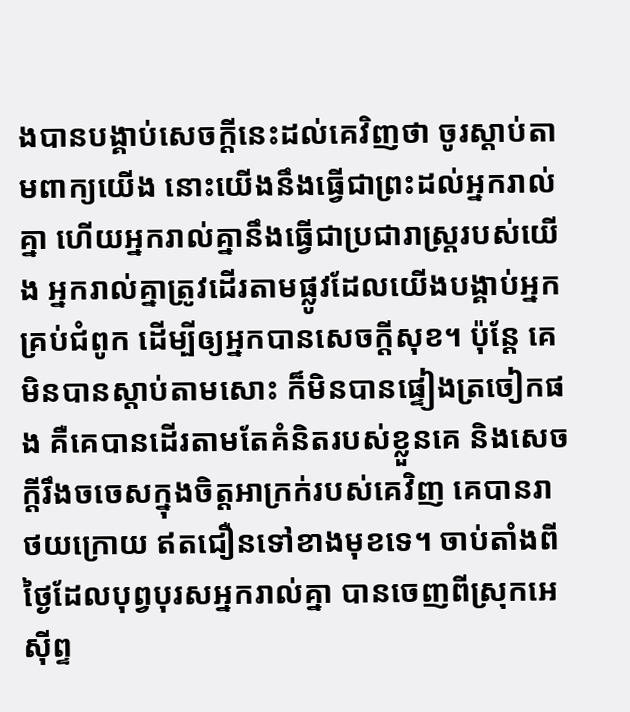ងបានបង្គាប់សេចក្ដីនេះដល់គេវិញថា ចូរស្តាប់តាមពាក្យយើង នោះយើងនឹងធ្វើជាព្រះដល់អ្នករាល់គ្នា ហើយអ្នករាល់គ្នានឹងធ្វើជាប្រជា‌រាស្ត្ររបស់យើង អ្នករាល់គ្នាត្រូវដើរតាមផ្លូវដែលយើងបង្គាប់អ្នកគ្រប់ជំពូក ដើម្បីឲ្យអ្នកបានសេចក្ដីសុខ។ ប៉ុន្តែ គេមិនបានស្តាប់តាមសោះ ក៏មិនបានផ្ទៀងត្រចៀកផង គឺគេបានដើរតាមតែគំនិតរបស់ខ្លួនគេ និងសេចក្ដីរឹងចចេសក្នុងចិត្តអាក្រក់របស់គេវិញ គេបានរាថយក្រោយ ឥតជឿនទៅខាងមុខទេ។ ចាប់តាំងពីថ្ងៃដែលបុព្វ‌បុរសអ្នករាល់គ្នា បានចេញពីស្រុកអេស៊ីព្ទ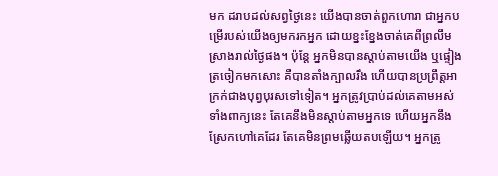មក ដរាបដល់សព្វថ្ងៃនេះ យើងបានចាត់ពួកហោរា ជាអ្នកបម្រើរបស់យើងឲ្យមករកអ្នក ដោយខ្នះ‌ខ្នែងចាត់គេពីព្រលឹមស្រាងរាល់ថ្ងៃផង។ ប៉ុន្តែ អ្នកមិនបានស្តាប់តាមយើង ឬផ្ទៀងត្រចៀកមកសោះ គឺបានតាំងក្បាលរឹង ហើយបានប្រព្រឹត្តអាក្រក់ជាងបុព្វ‌បុរសទៅទៀត។ អ្នកត្រូវប្រាប់ដល់គេតាមអស់ទាំងពាក្យនេះ តែគេនឹងមិនស្តាប់តាមអ្នកទេ ហើយអ្នកនឹងស្រែកហៅគេដែរ តែគេមិនព្រមឆ្លើយតបឡើយ។ អ្នកត្រូ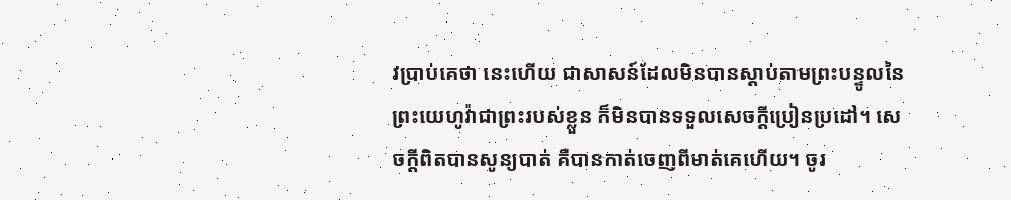វប្រាប់គេថា នេះហើយ ជាសាសន៍ដែលមិនបានស្តាប់តាមព្រះ‌បន្ទូលនៃព្រះ‌យេហូវ៉ាជាព្រះរបស់ខ្លួន ក៏មិនបានទទួលសេចក្ដីប្រៀនប្រដៅ។ សេចក្ដីពិតបានសូន្យបាត់ គឺបានកាត់ចេញពីមាត់គេហើយ។ ចូរ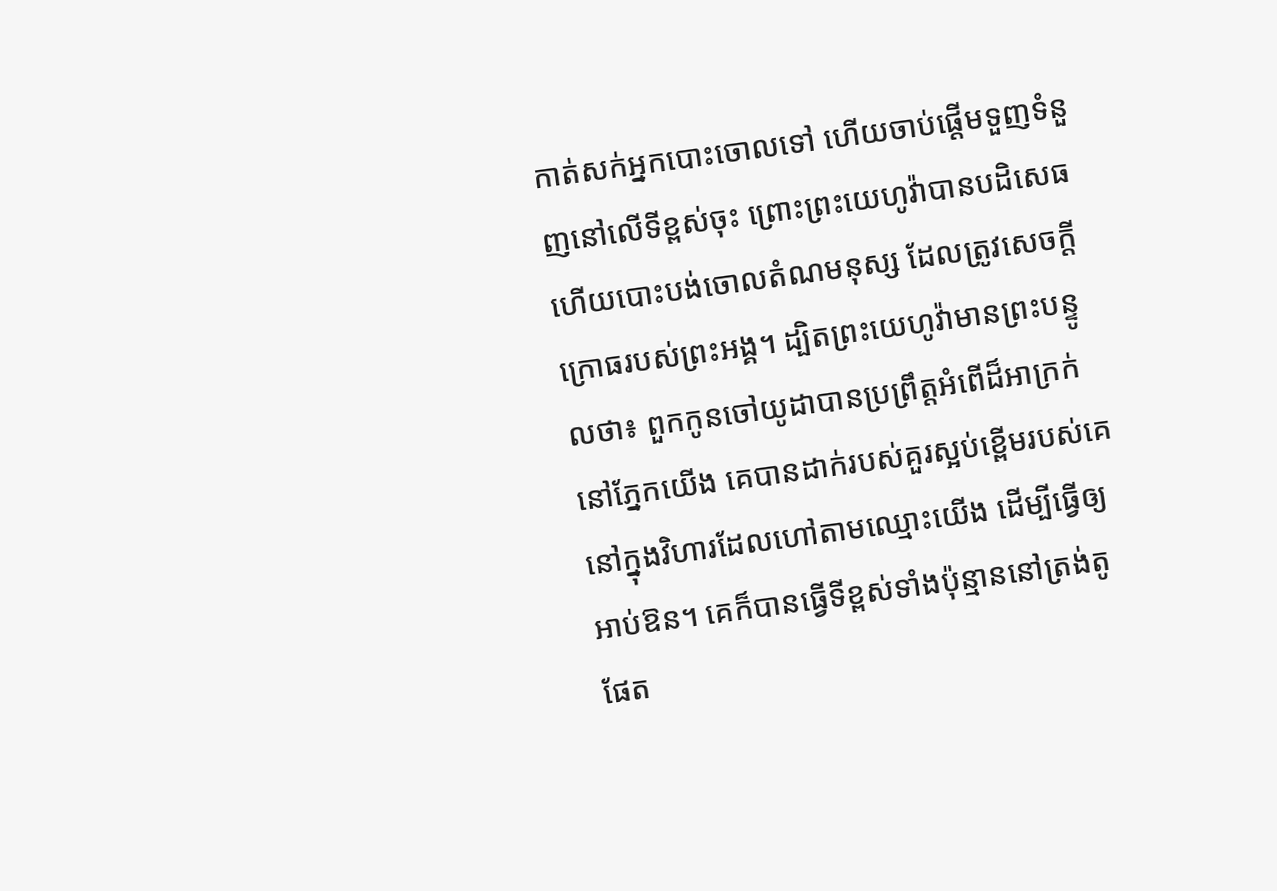កាត់សក់អ្នកបោះចោលទៅ ហើយចាប់ផ្ដើមទួញទំនួញនៅលើទីខ្ពស់ចុះ ព្រោះព្រះ‌យេហូវ៉ាបានបដិសេធ ហើយបោះ‌បង់ចោលតំណមនុស្ស ដែលត្រូវសេចក្ដីក្រោធរបស់ព្រះ‌អង្គ។ ដ្បិតព្រះ‌យេហូវ៉ាមានព្រះ‌បន្ទូលថា៖ ពួកកូនចៅយូដាបានប្រព្រឹត្តអំពើដ៏អាក្រក់នៅភ្នែកយើង គេបានដាក់របស់គួរស្អប់ខ្ពើមរបស់គេ នៅក្នុងវិហារដែលហៅតាមឈ្មោះយើង ដើម្បីធ្វើឲ្យអាប់‌ឱន។ គេក៏បានធ្វើទីខ្ពស់ទាំងប៉ុន្មាននៅត្រង់តូផែត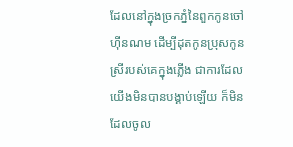ដែលនៅក្នុងច្រកភ្នំនៃពួកកូនចៅហ៊ីនណម ដើម្បីដុតកូនប្រុសកូនស្រីរបស់គេក្នុងភ្លើង ជាការដែលយើងមិនបានបង្គាប់ឡើយ ក៏មិនដែលចូល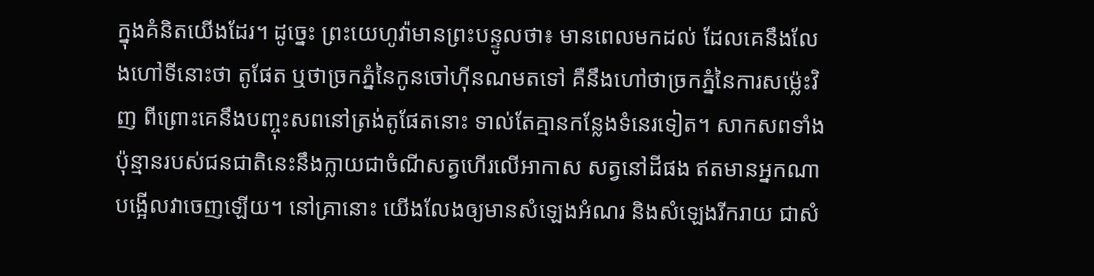ក្នុងគំនិតយើងដែរ។ ដូច្នេះ ព្រះ‌យេហូវ៉ាមានព្រះ‌បន្ទូលថា៖ មានពេលមកដល់ ដែលគេនឹងលែងហៅទីនោះថា តូផែត ឬថាច្រកភ្នំនៃកូនចៅហ៊ីនណមតទៅ គឺនឹងហៅថាច្រកភ្នំនៃការសម្ល៉េះវិញ ពីព្រោះគេនឹងបញ្ចុះសពនៅត្រង់តូផែតនោះ ទាល់តែគ្មានកន្លែងទំនេរទៀត។ សាកសពទាំងប៉ុន្មានរបស់ជនជាតិនេះនឹងក្លាយជាចំណីសត្វហើរលើអាកាស សត្វនៅដីផង ឥតមានអ្នកណាបង្អើលវាចេញឡើយ។ នៅគ្រានោះ យើងលែងឲ្យមានសំឡេងអំណរ និងសំឡេងរីក‌រាយ ជាសំ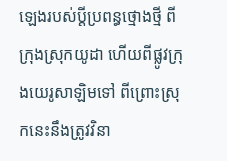ឡេងរបស់ប្ដីប្រពន្ធថ្មោង‌ថ្មី ពីក្រុងស្រុកយូដា ហើយពីផ្លូវក្រុងយេរូ‌សាឡិមទៅ ពីព្រោះស្រុកនេះនឹងត្រូវវិនា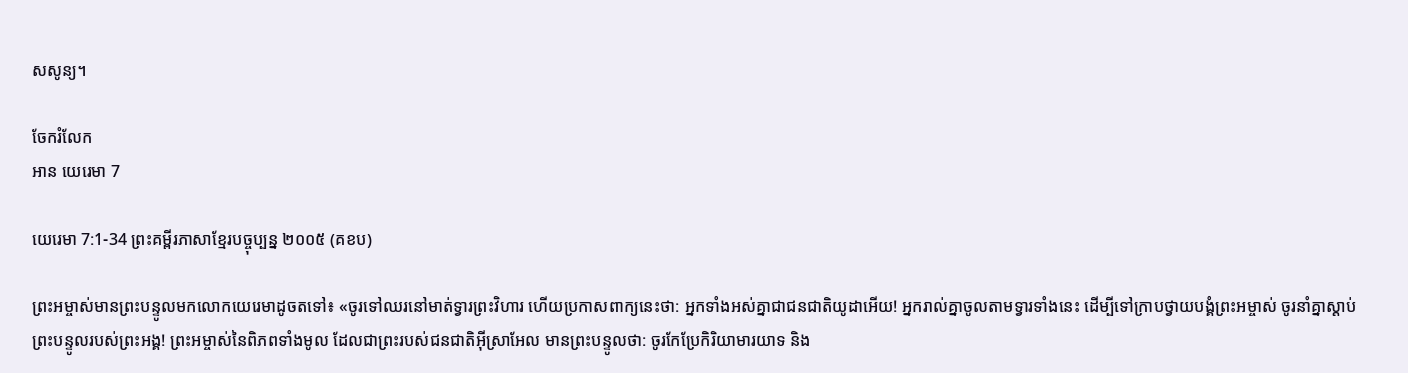សសូន្យ។

ចែករំលែក
អាន យេរេមា 7

យេរេមា 7:1-34 ព្រះគម្ពីរភាសាខ្មែរបច្ចុប្បន្ន ២០០៥ (គខប)

ព្រះ‌អម្ចាស់មានព្រះ‌បន្ទូលមកលោកយេរេមាដូចតទៅ៖ «ចូរទៅឈរនៅមាត់ទ្វារព្រះ‌វិហារ ហើយប្រកាសពាក្យនេះថា: អ្នកទាំងអស់គ្នាជាជន‌ជាតិយូដាអើយ! អ្នករាល់គ្នាចូលតាមទ្វារទាំងនេះ ដើម្បីទៅក្រាបថ្វាយ‌បង្គំព្រះ‌អម្ចាស់ ចូរនាំគ្នាស្ដាប់ព្រះ‌បន្ទូលរបស់ព្រះអង្គ! ព្រះ‌អម្ចាស់នៃពិភពទាំងមូល ដែលជាព្រះរបស់ជន‌ជាតិអ៊ីស្រា‌អែល មានព្រះ‌បន្ទូលថា: ចូរកែប្រែកិរិយាមារយាទ និង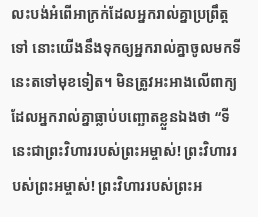លះ‌បង់អំពើអាក្រក់ដែលអ្នករាល់គ្នាប្រព្រឹត្តទៅ នោះយើងនឹងទុកឲ្យអ្នករាល់គ្នាចូលមកទីនេះតទៅមុខទៀត។ មិនត្រូវអះ‌អាងលើពាក្យដែលអ្នករាល់គ្នាធ្លាប់បញ្ឆោតខ្លួនឯងថា “ទីនេះជាព្រះ‌វិហាររបស់ព្រះ‌អម្ចាស់! ព្រះ‌វិហាររបស់ព្រះ‌អម្ចាស់! ព្រះ‌វិហាររបស់ព្រះ‌អ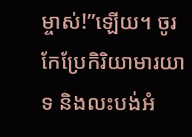ម្ចាស់!”ឡើយ។ ចូរកែប្រែកិរិយាមារយាទ និងលះ‌បង់អំ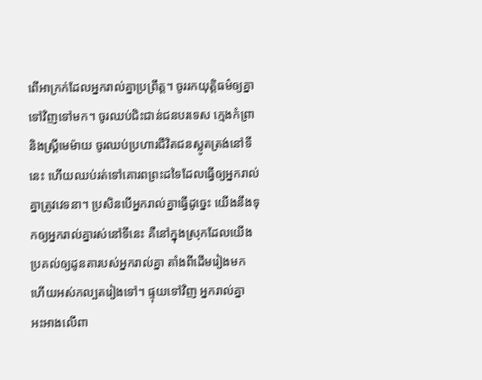ពើអាក្រក់ដែលអ្នករាល់គ្នាប្រព្រឹត្ត។ ចូររកយុត្តិធម៌ឲ្យគ្នាទៅវិញទៅមក។ ចូរឈប់ជិះ‌ជាន់ជនបរទេស ក្មេងកំព្រា និងស្ត្រីមេម៉ាយ ចូរឈប់ប្រហារជីវិតជនស្លូតត្រង់នៅទីនេះ ហើយឈប់រត់ទៅគោរពព្រះដទៃដែលធ្វើឲ្យអ្នករាល់គ្នាត្រូវវេទនា។ ប្រសិនបើអ្នករាល់គ្នាធ្វើដូច្នេះ យើងនឹងទុកឲ្យអ្នករាល់គ្នារស់នៅទីនេះ គឺនៅក្នុងស្រុកដែលយើងប្រគល់ឲ្យដូនតារបស់អ្នករាល់គ្នា តាំងពីដើមរៀងមក ហើយអស់‌កល្បតរៀងទៅ។ ផ្ទុយទៅវិញ អ្នករាល់គ្នាអះ‌អាងលើពា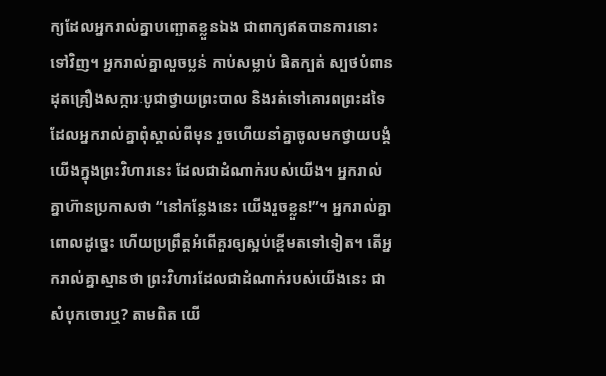ក្យដែលអ្នករាល់គ្នាបញ្ឆោតខ្លួនឯង ជាពាក្យឥតបានការនោះទៅវិញ។ អ្នករាល់គ្នាលួចប្លន់ កាប់សម្លាប់ ផិតក្បត់ ស្បថបំពាន ដុតគ្រឿងសក្ការៈបូជាថ្វាយព្រះបាល និងរត់ទៅគោរពព្រះដទៃ ដែលអ្នករាល់គ្នាពុំស្គាល់ពីមុន រួចហើយនាំគ្នាចូលមកថ្វាយ‌បង្គំយើងក្នុងព្រះ‌វិហារនេះ ដែលជាដំណាក់របស់យើង។ អ្នករាល់គ្នាហ៊ានប្រកាសថា “នៅកន្លែងនេះ យើងរួចខ្លួន!”។ អ្នករាល់គ្នាពោលដូច្នេះ ហើយប្រព្រឹត្តអំពើគួរឲ្យស្អប់ខ្ពើមតទៅទៀត។ តើអ្នករាល់គ្នាស្មានថា ព្រះ‌វិហារដែលជាដំណាក់របស់យើងនេះ ជាសំបុកចោរឬ? តាមពិត យើ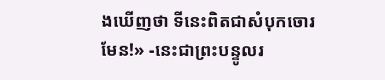ងឃើញថា ទីនេះពិតជាសំបុកចោរមែន!» -នេះជាព្រះ‌បន្ទូលរ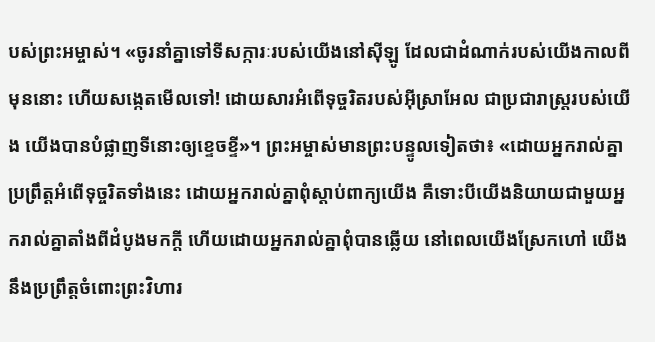បស់ព្រះ‌អម្ចាស់។ «ចូរនាំគ្នាទៅទីសក្ការៈរបស់យើងនៅស៊ីឡូ ដែលជាដំណាក់របស់យើងកាលពីមុននោះ ហើយសង្កេតមើលទៅ! ដោយ‌សារអំពើទុច្ចរិតរបស់អ៊ីស្រា‌អែល ជាប្រជា‌រាស្ត្ររបស់យើង យើងបានបំផ្លាញទីនោះឲ្យខ្ទេច‌ខ្ទី»។ ព្រះ‌អម្ចាស់មានព្រះ‌បន្ទូលទៀតថា៖ «ដោយអ្នករាល់គ្នាប្រព្រឹត្តអំពើទុច្ចរិតទាំងនេះ ដោយអ្នករាល់គ្នាពុំស្ដាប់ពាក្យយើង គឺទោះបីយើងនិយាយជាមួយអ្នករាល់គ្នាតាំងពីដំបូងមកក្ដី ហើយដោយអ្នករាល់គ្នាពុំបានឆ្លើយ នៅពេលយើងស្រែកហៅ យើងនឹងប្រព្រឹត្តចំពោះព្រះ‌វិហារ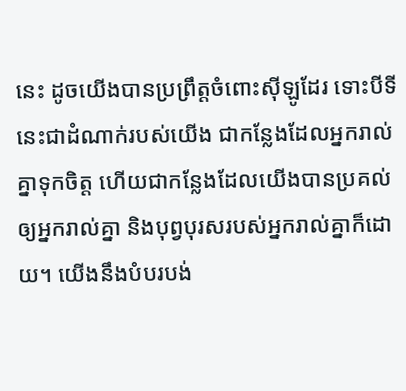នេះ ដូចយើងបានប្រព្រឹត្តចំពោះស៊ីឡូដែរ ទោះបីទីនេះជាដំណាក់របស់យើង ជាកន្លែងដែលអ្នករាល់គ្នាទុកចិត្ត ហើយជាកន្លែងដែលយើងបានប្រគល់ឲ្យអ្នករាល់គ្នា និងបុព្វបុរសរបស់អ្នករាល់គ្នាក៏ដោយ។ យើងនឹងបំបរ‌បង់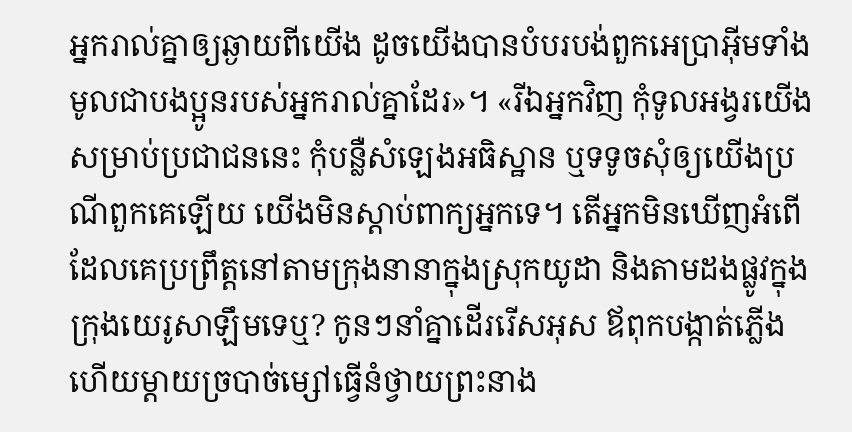អ្នករាល់គ្នាឲ្យឆ្ងាយពីយើង ដូចយើងបានបំបរ‌បង់ពួកអេប្រាអ៊ីមទាំងមូលជាបងប្អូនរបស់អ្នករាល់គ្នាដែរ»។ «រីឯអ្នកវិញ កុំទូល‌អង្វរយើងសម្រាប់ប្រជា‌ជននេះ កុំបន្លឺសំឡេងអធិស្ឋាន ឬទទូចសុំឲ្យយើងប្រណីពួកគេឡើយ យើងមិនស្ដាប់ពាក្យអ្នកទេ។ តើអ្នកមិនឃើញអំពើដែលគេប្រព្រឹត្តនៅតាមក្រុងនានាក្នុងស្រុកយូដា និងតាមដងផ្លូវក្នុងក្រុងយេរូ‌សាឡឹមទេឬ? កូនៗនាំគ្នាដើររើសអុស ឪពុកបង្កាត់ភ្លើង ហើយម្ដាយច្របាច់ម្សៅធ្វើនំថ្វាយព្រះ‌នាង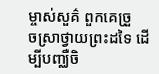ម្ចាស់សួគ៌ ពួកគេច្រួច‌ស្រាថ្វាយព្រះ‌ដទៃ ដើម្បីបញ្ឈឺចិ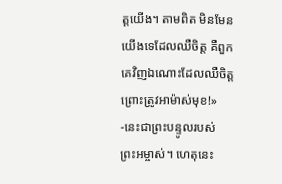ត្តយើង។ តាមពិត មិនមែនយើងទេដែលឈឺចិត្ត គឺពួកគេវិញឯ‌ណោះដែលឈឺចិត្ត ព្រោះត្រូវអាម៉ាស់មុខ!» -នេះជាព្រះ‌បន្ទូលរបស់ព្រះ‌អម្ចាស់។ ហេតុនេះ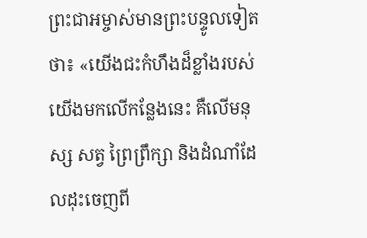ព្រះ‌ជា‌អម្ចាស់មានព្រះ‌បន្ទូលទៀតថា៖ «យើងជះកំហឹងដ៏ខ្លាំងរបស់យើងមកលើកន្លែងនេះ គឺលើមនុស្ស សត្វ ព្រៃព្រឹក្សា និងដំណាំដែលដុះចេញពី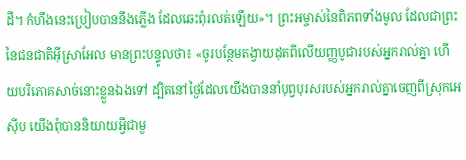ដី។ កំហឹងនេះប្រៀបបាននឹងភ្លើង ដែលឆេះពុំរលត់ឡើយ»។ ព្រះ‌អម្ចាស់នៃពិភពទាំងមូល ដែលជាព្រះនៃជន‌ជាតិអ៊ីស្រា‌អែល មានព្រះ‌បន្ទូលថា៖ «ចូរបន្ថែមតង្វាយដុតពីលើយញ្ញ‌បូជារបស់អ្នករាល់គ្នា ហើយបរិភោគសាច់នោះខ្លួនឯងទៅ ដ្បិតនៅថ្ងៃដែលយើងបាននាំបុព្វបុរសរបស់អ្នករាល់គ្នាចេញពីស្រុកអេស៊ីប យើងពុំបាននិយាយអ្វីជាមួ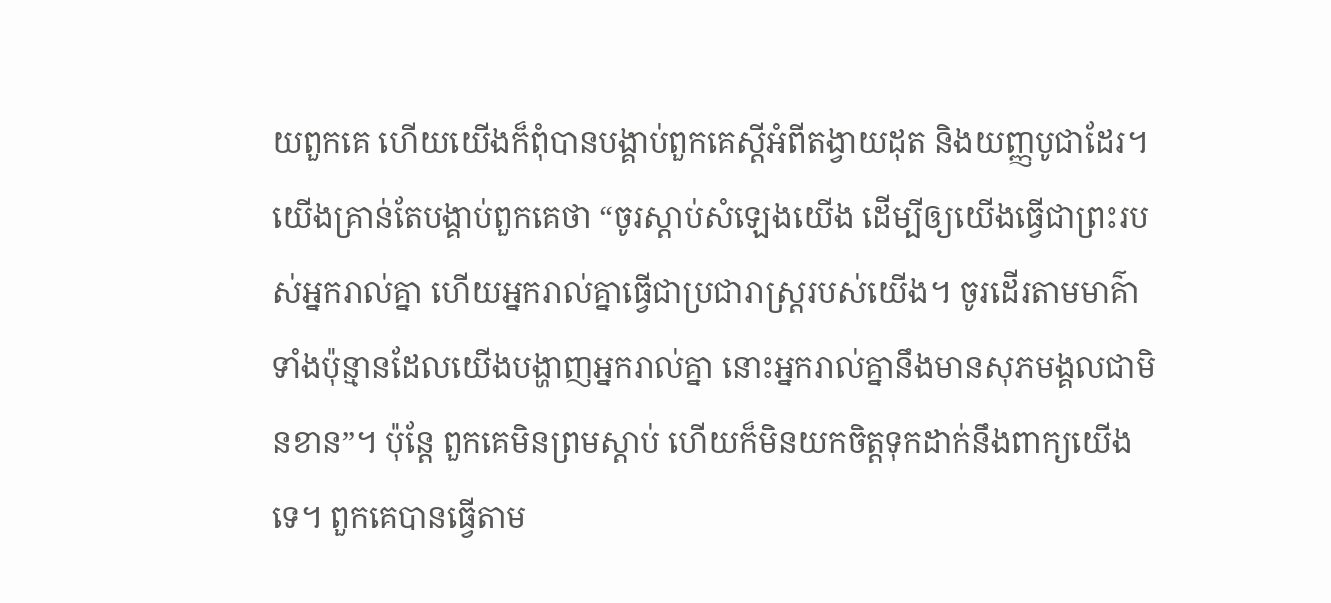យពួកគេ ហើយយើងក៏ពុំបានបង្គាប់ពួកគេស្ដីអំពីតង្វាយដុត និងយញ្ញ‌បូជាដែរ។ យើងគ្រាន់តែបង្គាប់ពួកគេថា “ចូរស្ដាប់សំឡេងយើង ដើម្បីឲ្យយើងធ្វើជាព្រះរបស់អ្នករាល់គ្នា ហើយអ្នករាល់គ្នាធ្វើជាប្រជា‌រាស្ដ្ររបស់យើង។ ចូរដើរតាមមាគ៌ាទាំងប៉ុន្មានដែលយើងបង្ហាញអ្នករាល់គ្នា នោះអ្នករាល់គ្នានឹងមានសុភមង្គលជាមិនខាន”។ ប៉ុន្តែ ពួកគេមិនព្រមស្ដាប់ ហើយក៏មិនយកចិត្តទុកដាក់នឹងពាក្យយើងទេ។ ពួកគេបានធ្វើតាម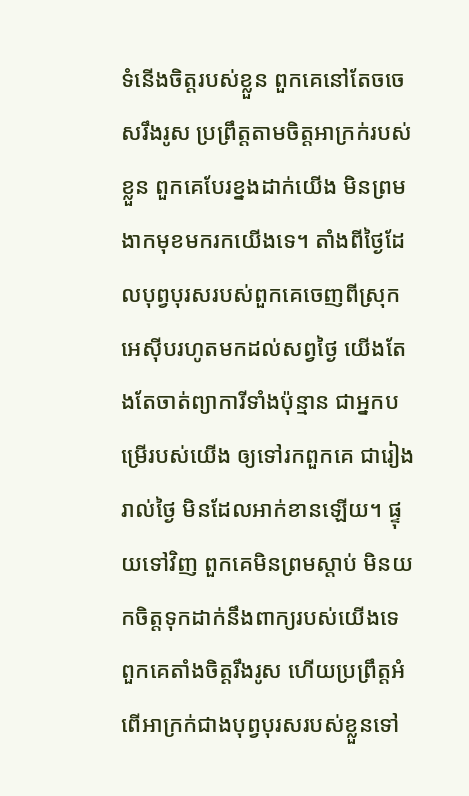ទំនើងចិត្តរបស់ខ្លួន ពួកគេនៅតែចចេសរឹង‌រូស ប្រព្រឹត្តតាមចិត្តអាក្រក់របស់ខ្លួន ពួកគេបែរខ្នងដាក់យើង មិនព្រមងាកមុខមករកយើងទេ។ តាំងពីថ្ងៃដែលបុព្វបុរសរបស់ពួកគេចេញពីស្រុកអេស៊ីបរហូតមកដល់សព្វថ្ងៃ យើងតែងតែចាត់ព្យាការីទាំងប៉ុន្មាន ជាអ្នកបម្រើរបស់យើង ឲ្យទៅរកពួកគេ ជារៀងរាល់ថ្ងៃ មិនដែលអាក់‌ខានឡើយ។ ផ្ទុយទៅវិញ ពួកគេមិនព្រមស្ដាប់ មិនយកចិត្តទុកដាក់នឹងពាក្យរបស់យើងទេ ពួកគេតាំងចិត្តរឹង‌រូស ហើយប្រព្រឹត្តអំពើអាក្រក់ជាងបុព្វបុរសរបស់ខ្លួនទៅ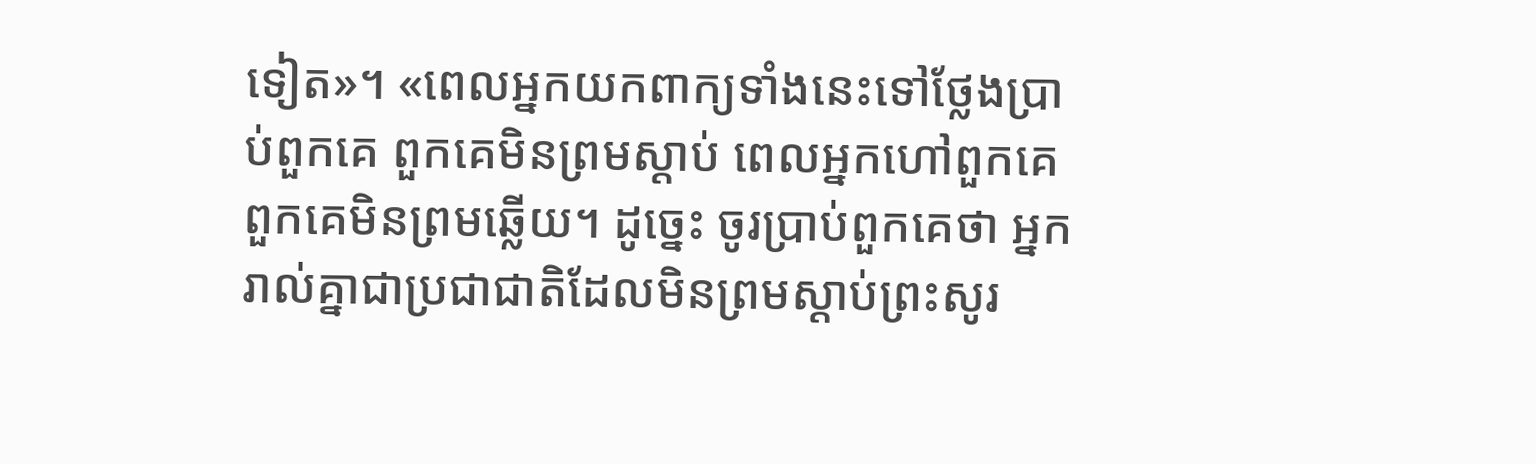ទៀត»។ «ពេលអ្នកយកពាក្យទាំងនេះទៅថ្លែងប្រាប់ពួកគេ ពួកគេមិនព្រមស្ដាប់ ពេលអ្នកហៅពួកគេ ពួកគេមិនព្រមឆ្លើយ។ ដូច្នេះ ចូរប្រាប់ពួកគេថា អ្នករាល់គ្នាជាប្រជា‌ជាតិដែលមិនព្រមស្ដាប់ព្រះសូរ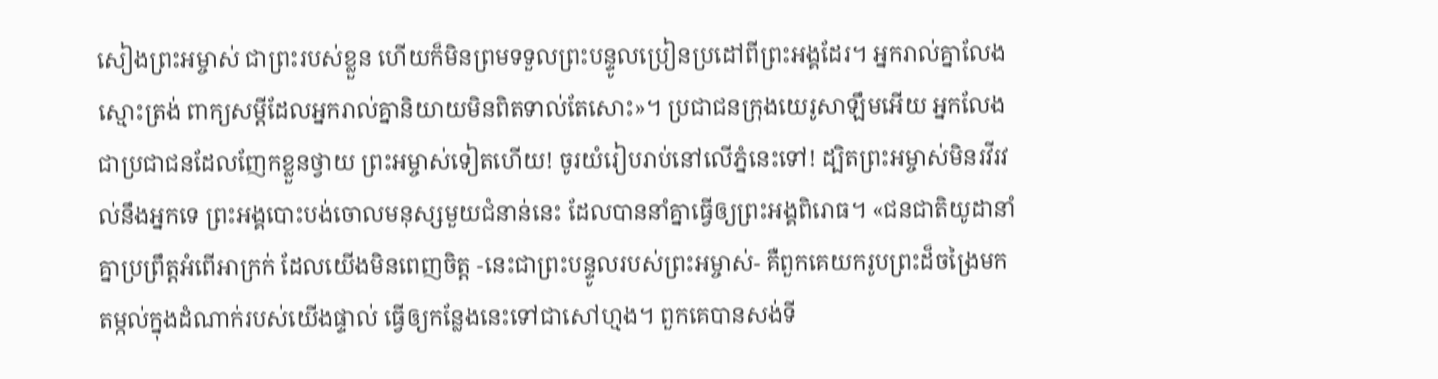សៀងព្រះ‌អម្ចាស់ ជាព្រះរបស់ខ្លួន ហើយក៏មិនព្រមទទួលព្រះ‌បន្ទូលប្រៀន‌ប្រដៅពីព្រះអង្គដែរ។ អ្នករាល់គ្នាលែងស្មោះត្រង់ ពាក្យសម្ដីដែលអ្នករាល់គ្នានិយាយមិនពិតទាល់តែសោះ»។ ប្រជា‌ជនក្រុងយេរូ‌សាឡឹមអើយ អ្នកលែងជាប្រជា‌ជនដែលញែកខ្លួនថ្វាយ ព្រះ‌អម្ចាស់ទៀតហើយ! ចូរយំរៀបរាប់នៅលើភ្នំនេះទៅ! ដ្បិតព្រះ‌អម្ចាស់មិនរវី‌រវល់នឹងអ្នកទេ ព្រះអង្គបោះបង់ចោលមនុស្សមួយជំនាន់នេះ ដែលបាននាំគ្នាធ្វើឲ្យព្រះអង្គពិរោធ។ «ជន‌ជាតិយូដានាំគ្នាប្រព្រឹត្តអំពើអាក្រក់ ដែលយើងមិនពេញចិត្ត -នេះជាព្រះ‌បន្ទូលរបស់ព្រះ‌អម្ចាស់- គឺពួកគេយករូបព្រះដ៏ចង្រៃមកតម្កល់ក្នុងដំណាក់របស់យើងផ្ទាល់ ធ្វើឲ្យកន្លែងនេះទៅជាសៅហ្មង។ ពួកគេបានសង់ទី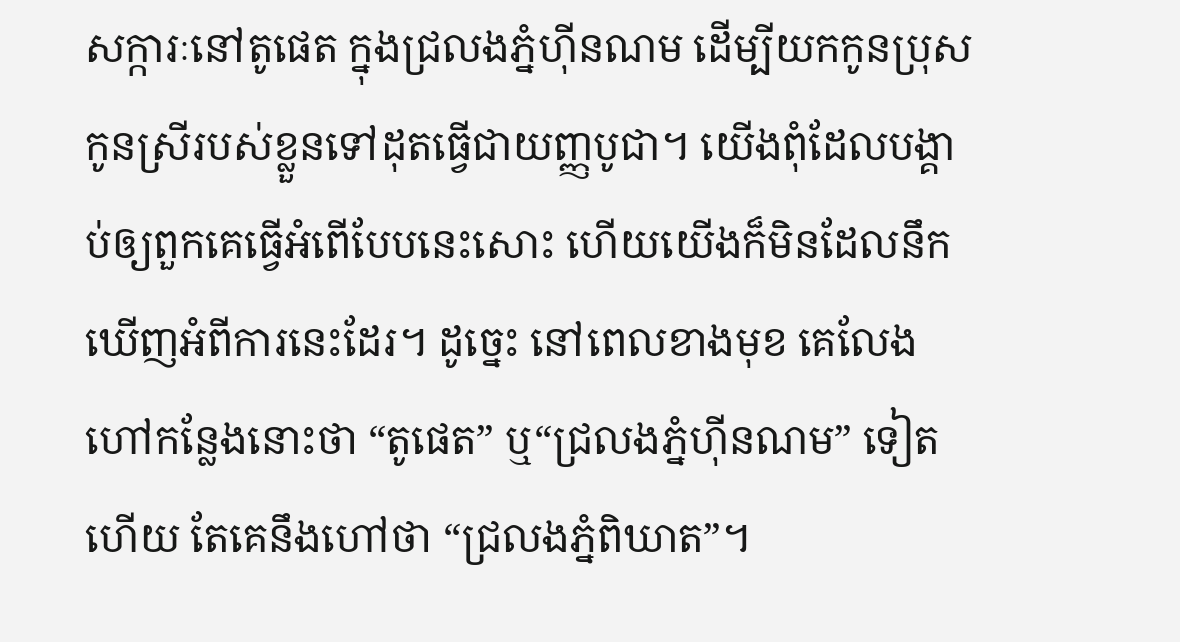សក្ការៈនៅតូផេត ក្នុងជ្រលងភ្នំហ៊ីន‌ណម ដើម្បីយកកូនប្រុសកូនស្រីរបស់ខ្លួនទៅដុតធ្វើជាយញ្ញ‌បូជា។ យើងពុំដែលបង្គាប់ឲ្យពួកគេធ្វើអំពើបែបនេះសោះ ហើយយើងក៏មិនដែលនឹកឃើញអំពីការនេះដែរ។ ដូច្នេះ នៅពេលខាងមុខ គេលែងហៅកន្លែងនោះថា “តូផេត” ឬ“ជ្រលងភ្នំហ៊ីនណម” ទៀតហើយ តែគេនឹងហៅថា “ជ្រលងភ្នំពិឃាត”។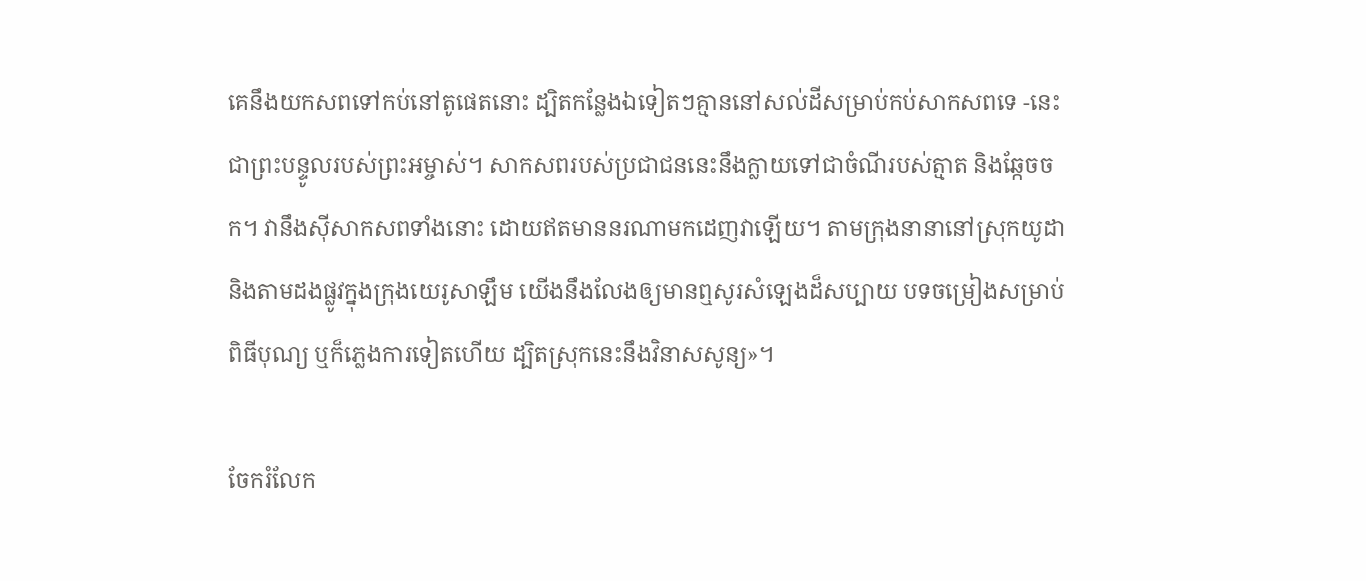គេនឹងយកសពទៅកប់នៅតូផេតនោះ ដ្បិតកន្លែងឯទៀតៗគ្មាននៅសល់ដីសម្រាប់កប់សាក‌សពទេ -នេះជាព្រះ‌បន្ទូលរបស់ព្រះ‌អម្ចាស់។ សាក‌សពរបស់ប្រជា‌ជននេះនឹងក្លាយទៅជាចំណីរបស់ត្មាត និងឆ្កែចចក។ វានឹងស៊ីសាក‌សពទាំងនោះ ដោយឥតមាននរណាមកដេញវាឡើយ។ តាមក្រុងនានានៅស្រុកយូដា និងតាមដងផ្លូវក្នុងក្រុងយេរូ‌សាឡឹម យើងនឹងលែងឲ្យមានឮសូរសំឡេងដ៏សប្បាយ បទចម្រៀងសម្រាប់ពិធីបុណ្យ ឬក៏ភ្លេងការទៀតហើយ ដ្បិតស្រុកនេះនឹងវិនាសសូន្យ»។

ចែករំលែក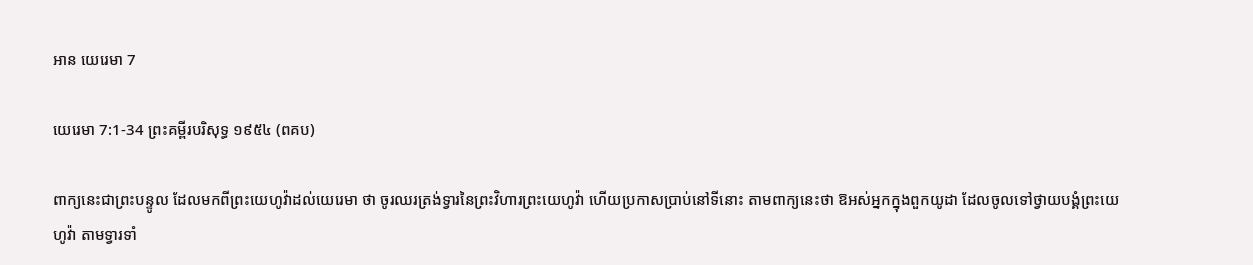អាន យេរេមា 7

យេរេមា 7:1-34 ព្រះគម្ពីរបរិសុទ្ធ ១៩៥៤ (ពគប)

ពាក្យនេះជាព្រះ‌បន្ទូល ដែលមកពីព្រះ‌យេហូវ៉ាដល់យេរេមា ថា ចូរឈរត្រង់ទ្វារនៃព្រះ‌វិហារព្រះ‌យេហូវ៉ា ហើយប្រកាសប្រាប់នៅទីនោះ តាមពាក្យនេះថា ឱអស់អ្នកក្នុងពួកយូដា ដែលចូលទៅថ្វាយ‌បង្គំព្រះ‌យេហូវ៉ា តាមទ្វារទាំ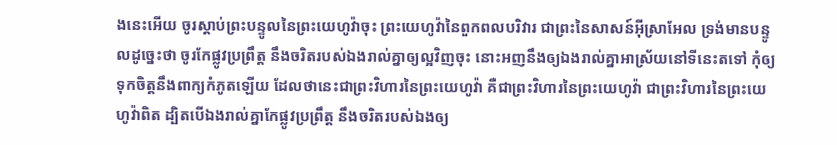ងនេះអើយ ចូរស្តាប់ព្រះ‌បន្ទូលនៃព្រះ‌យេហូវ៉ាចុះ ព្រះ‌យេហូវ៉ានៃពួកពល‌បរិវារ ជាព្រះនៃសាសន៍អ៊ីស្រាអែល ទ្រង់មានបន្ទូលដូច្នេះថា ចូរកែផ្លូវប្រព្រឹត្ត នឹងចរិតរបស់ឯងរាល់គ្នាឲ្យល្អវិញចុះ នោះអញនឹងឲ្យឯងរាល់គ្នាអាស្រ័យនៅទីនេះតទៅ កុំឲ្យទុកចិត្តនឹងពាក្យកំភូតឡើយ ដែលថានេះជាព្រះ‌វិហារនៃព្រះ‌យេហូវ៉ា គឺជាព្រះ‌វិហារនៃព្រះ‌យេហូវ៉ា ជាព្រះ‌វិហារនៃព្រះ‌យេហូវ៉ាពិត ដ្បិតបើឯងរាល់គ្នាកែផ្លូវប្រព្រឹត្ត នឹងចរិតរបស់ឯងឲ្យ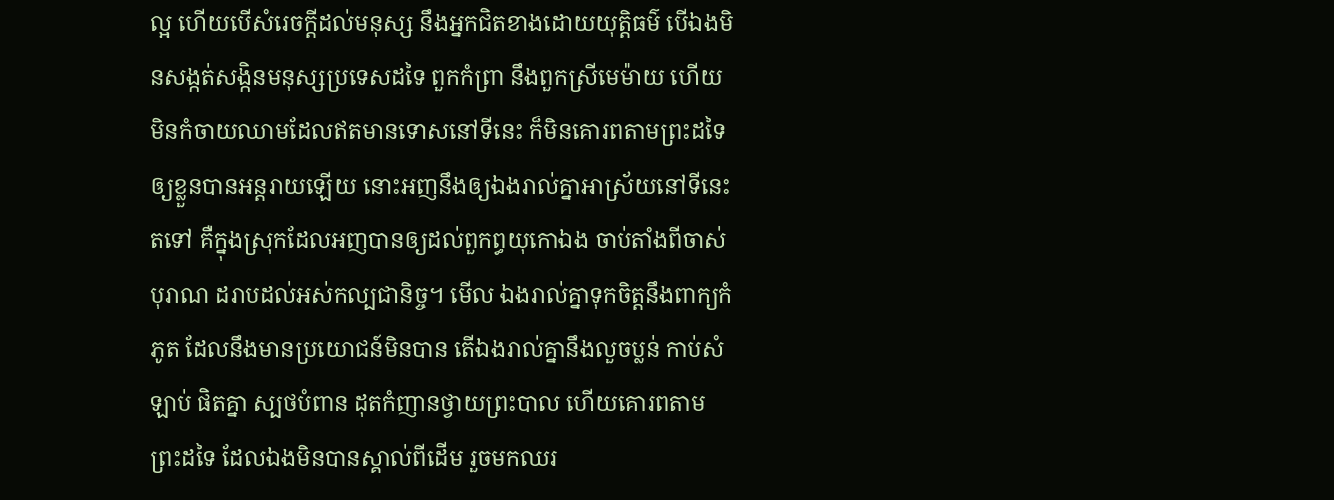ល្អ ហើយបើសំរេចក្តីដល់មនុស្ស នឹងអ្នកជិតខាងដោយយុត្តិ‌ធម៌ បើឯងមិនសង្កត់‌សង្កិនមនុស្សប្រទេសដទៃ ពួកកំព្រា នឹងពួកស្រីមេម៉ាយ ហើយមិនកំចាយឈាមដែលឥតមានទោសនៅទីនេះ ក៏មិនគោរពតាមព្រះដទៃ ឲ្យខ្លួនបានអន្តរាយឡើយ នោះអញនឹងឲ្យឯងរាល់គ្នាអាស្រ័យនៅទីនេះតទៅ គឺក្នុងស្រុកដែលអញបានឲ្យដល់ពួកព្ធយុ‌កោឯង ចាប់តាំងពីចាស់បុរាណ ដរាបដល់អស់‌កល្ប‌ជានិច្ច។ មើល ឯងរាល់គ្នាទុកចិត្តនឹងពាក្យកំភូត ដែលនឹងមានប្រយោជន៍មិនបាន តើឯងរាល់គ្នានឹងលួចប្លន់ កាប់សំឡាប់ ផិតគ្នា ស្បថបំពាន ដុតកំញានថ្វាយព្រះ‌បាល ហើយគោរពតាមព្រះដទៃ ដែលឯងមិនបានស្គាល់ពីដើម រួចមកឈរ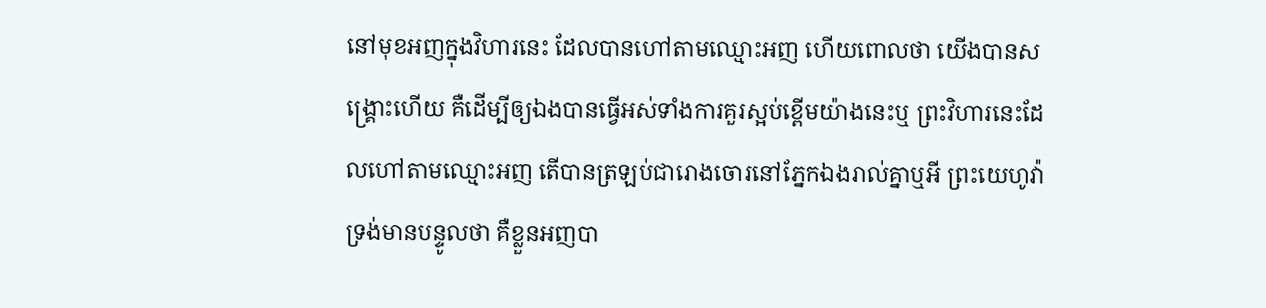នៅមុខអញក្នុងវិហារនេះ ដែលបានហៅតាមឈ្មោះអញ ហើយពោលថា យើងបានសង្គ្រោះហើយ គឺដើម្បីឲ្យឯងបានធ្វើអស់ទាំងការគួរស្អប់ខ្ពើមយ៉ាងនេះឬ ព្រះ‌វិហារនេះដែលហៅតាមឈ្មោះអញ តើបានត្រឡប់ជារោងចោរនៅភ្នែកឯងរាល់គ្នាឬអី ព្រះ‌យេហូវ៉ាទ្រង់មានបន្ទូលថា គឺខ្លួនអញបា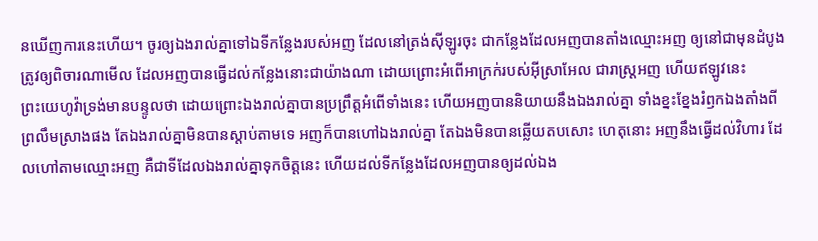នឃើញការនេះហើយ។ ចូរឲ្យឯងរាល់គ្នាទៅឯទីកន្លែងរបស់អញ ដែលនៅត្រង់ស៊ីឡូរចុះ ជាកន្លែងដែលអញបានតាំងឈ្មោះអញ ឲ្យនៅជាមុនដំបូង ត្រូវឲ្យពិចារណាមើល ដែលអញបានធ្វើដល់កន្លែងនោះជាយ៉ាងណា ដោយព្រោះអំពើអាក្រក់របស់អ៊ីស្រាអែល ជារាស្ត្រអញ ហើយឥឡូវនេះ ព្រះ‌យេហូវ៉ាទ្រង់មានបន្ទូលថា ដោយព្រោះឯងរាល់គ្នាបានប្រព្រឹត្តអំពើទាំងនេះ ហើយអញបាននិយាយនឹងឯងរាល់គ្នា ទាំងខ្នះ‌ខ្នែងរំឭកឯងតាំងពីព្រលឹមស្រាងផង តែឯងរាល់គ្នាមិនបានស្តាប់តាមទេ អញក៏បានហៅឯងរាល់គ្នា តែឯងមិនបានឆ្លើយតបសោះ ហេតុនោះ អញនឹងធ្វើដល់វិហារ ដែលហៅតាមឈ្មោះអញ គឺជាទីដែលឯងរាល់គ្នាទុកចិត្តនេះ ហើយដល់ទីកន្លែងដែលអញបានឲ្យដល់ឯង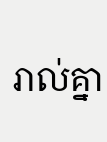រាល់គ្នា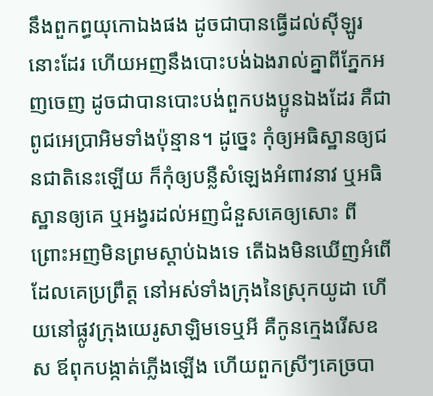នឹងពួកព្ធយុ‌កោឯងផង ដូចជាបានធ្វើដល់ស៊ីឡូរនោះដែរ ហើយអញនឹងបោះ‌បង់ឯងរាល់គ្នាពីភ្នែកអញចេញ ដូចជាបានបោះ‌បង់ពួកបងប្អូនឯងដែរ គឺជាពូជអេប្រា‌អិមទាំងប៉ុន្មាន។ ដូច្នេះ កុំឲ្យអធិស្ឋានឲ្យជន‌ជាតិនេះឡើយ ក៏កុំឲ្យបន្លឺសំឡេងអំពាវ‌នាវ ឬអធិស្ឋានឲ្យគេ ឬអង្វរដល់អញជំនួសគេឲ្យសោះ ពីព្រោះអញមិនព្រមស្តាប់ឯងទេ តើឯងមិនឃើញអំពើដែលគេប្រព្រឹត្ត នៅអស់ទាំងក្រុងនៃស្រុកយូដា ហើយនៅផ្លូវក្រុងយេរូ‌សាឡិមទេឬអី គឺកូនក្មេងរើសឧស ឪពុកបង្កាត់ភ្លើងឡើង ហើយពួកស្រីៗគេច្របា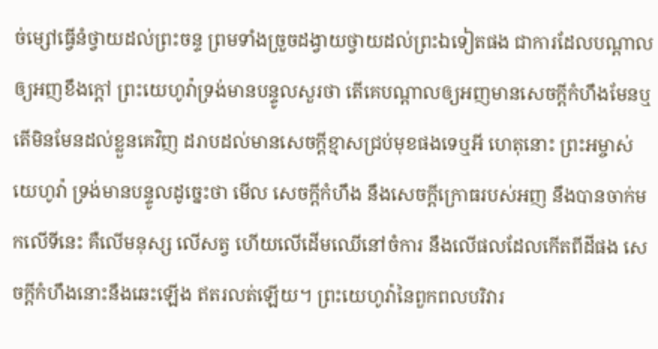ច់ម្សៅធ្វើនំថ្វាយដល់ព្រះ‌ចន្ទ ព្រមទាំងច្រួចដង្វាយថ្វាយដល់ព្រះឯទៀតផង ជាការដែលបណ្តាលឲ្យអញខឹងក្តៅ ព្រះ‌យេហូវ៉ាទ្រង់មានបន្ទូលសួរថា តើគេបណ្តាលឲ្យអញមានសេចក្ដីកំហឹងមែនឬ តើមិនមែនដល់ខ្លួនគេវិញ ដរាបដល់មានសេចក្ដីខ្មាសជ្រប់មុខផងទេឬអី ហេតុនោះ ព្រះ‌អម្ចាស់យេហូវ៉ា ទ្រង់មានបន្ទូលដូច្នេះថា មើល សេចក្ដីកំហឹង នឹងសេចក្ដីក្រោធរបស់អញ នឹងបានចាក់មកលើទីនេះ គឺលើមនុស្ស លើសត្វ ហើយលើដើមឈើនៅចំការ នឹងលើផលដែលកើតពីដីផង សេចក្ដីកំហឹងនោះនឹងឆេះឡើង ឥតរលត់ឡើយ។ ព្រះ‌យេហូវ៉ានៃពួកពល‌បរិវារ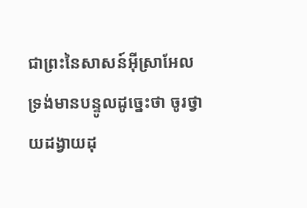ជាព្រះនៃសាសន៍អ៊ីស្រាអែល ទ្រង់មានបន្ទូលដូច្នេះថា ចូរថ្វាយដង្វាយដុ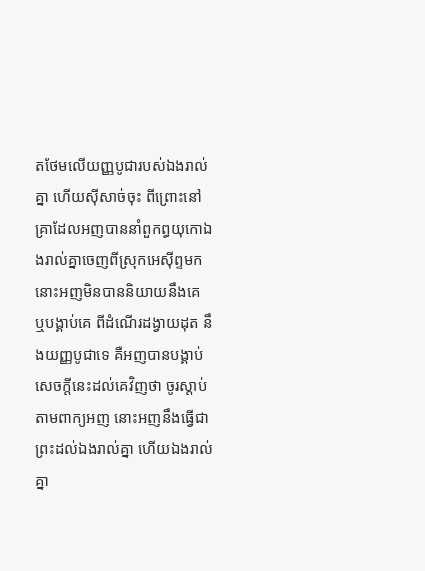តថែមលើយញ្ញ‌បូជារបស់ឯងរាល់គ្នា ហើយស៊ីសាច់ចុះ ពីព្រោះនៅគ្រាដែលអញបាននាំពួកព្ធយុ‌កោឯងរាល់គ្នាចេញពីស្រុកអេស៊ីព្ទមក នោះអញមិនបាននិយាយនឹងគេ ឬបង្គាប់គេ ពីដំណើរដង្វាយដុត នឹងយញ្ញ‌បូជាទេ គឺអញបានបង្គាប់សេចក្ដីនេះដល់គេវិញថា ចូរស្តាប់តាមពាក្យអញ នោះអញនឹងធ្វើជាព្រះដល់ឯងរាល់គ្នា ហើយឯងរាល់គ្នា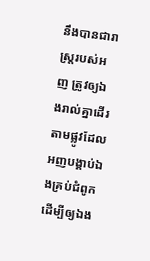នឹងបានជារាស្ត្ររបស់អញ ត្រូវឲ្យឯងរាល់គ្នាដើរតាមផ្លូវដែលអញបង្គាប់ឯងគ្រប់ជំពូក ដើម្បីឲ្យឯង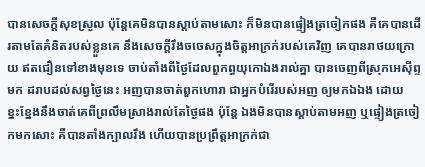បានសេចក្ដីសុខស្រួល ប៉ុន្តែគេមិនបានស្តាប់តាមសោះ ក៏មិនបានផ្ទៀងត្រចៀកផង គឺគេបានដើរតាមតែគំនិតរបស់ខ្លួនគេ នឹងសេចក្ដីរឹង‌ចចេសក្នុងចិត្តអាក្រក់របស់គេវិញ គេបានរា‌ថយក្រោយ ឥតជឿនទៅខាងមុខទេ ចាប់តាំងពីថ្ងៃដែលពួកព្ធយុ‌កោឯងរាល់គ្នា បានចេញពីស្រុកអេស៊ីព្ទមក ដរាបដល់សព្វថ្ងៃនេះ អញបានចាត់ពួកហោរា ជាអ្នកបំរើរបស់អញ ឲ្យមកឯឯង ដោយខ្នះ‌ខ្នែងនឹងចាត់គេពីព្រលឹមស្រាងរាល់តែថ្ងៃផង ប៉ុន្តែ ឯងមិនបានស្តាប់តាមអញ ឬផ្ទៀងត្រចៀកមកសោះ គឺបានតាំងក្បាលរឹង ហើយបានប្រព្រឹត្តអាក្រក់ជា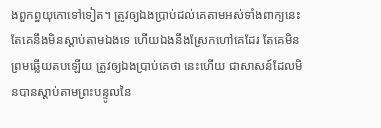ងពួកព្ធយុ‌កោទៅទៀត។ ត្រូវឲ្យឯងប្រាប់ដល់គេតាមអស់ទាំងពាក្យនេះ តែគេនឹងមិនស្តាប់តាមឯងទេ ហើយឯងនឹងស្រែកហៅគេដែរ តែគេមិនព្រមឆ្លើយតបឡើយ ត្រូវឲ្យឯងប្រាប់គេថា នេះហើយ ជាសាសន៍ដែលមិនបានស្តាប់តាមព្រះ‌បន្ទូលនៃ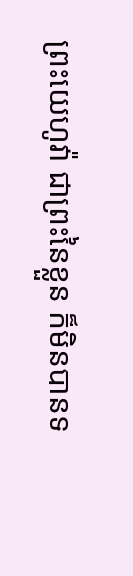ព្រះ‌យេហូវ៉ា ជាព្រះនៃខ្លួន ក៏មិនបានទ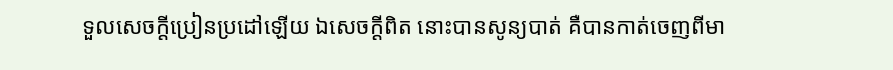ទួលសេចក្ដីប្រៀនប្រដៅឡើយ ឯសេចក្ដីពិត នោះបានសូន្យបាត់ គឺបានកាត់ចេញពីមា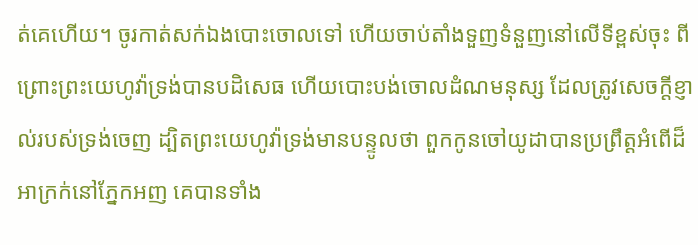ត់គេហើយ។ ចូរកាត់សក់ឯងបោះចោលទៅ ហើយចាប់តាំងទួញទំនួញនៅលើទីខ្ពស់ចុះ ពីព្រោះព្រះ‌យេហូវ៉ាទ្រង់បានបដិសេធ ហើយបោះ‌បង់ចោលដំណមនុស្ស ដែលត្រូវសេចក្ដីខ្ញាល់របស់ទ្រង់ចេញ ដ្បិតព្រះ‌យេហូវ៉ាទ្រង់មានបន្ទូលថា ពួកកូនចៅយូដាបានប្រព្រឹត្តអំពើដ៏អាក្រក់នៅភ្នែកអញ គេបានទាំង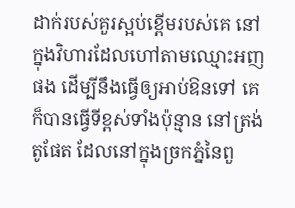ដាក់របស់គួរស្អប់ខ្ពើមរបស់គេ នៅក្នុងវិហារដែលហៅតាមឈ្មោះអញផង ដើម្បីនឹងធ្វើឲ្យអាប់‌ឱនទៅ គេក៏បានធ្វើទីខ្ពស់ទាំងប៉ុន្មាន នៅត្រង់តូផែត ដែលនៅក្នុងច្រកភ្នំនៃពួ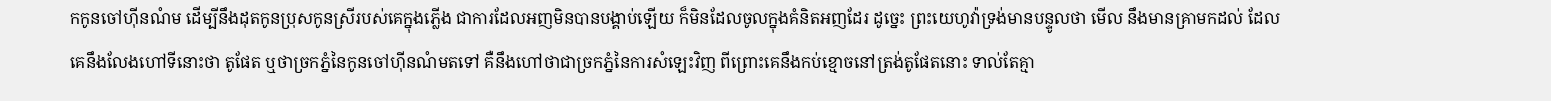កកូនចៅហ៊ីនណំម ដើម្បីនឹងដុតកូនប្រុសកូនស្រីរបស់គេក្នុងភ្លើង ជាការដែលអញមិនបានបង្គាប់ឡើយ ក៏មិនដែលចូលក្នុងគំនិតអញដែរ ដូច្នេះ ព្រះ‌យេហូវ៉ាទ្រង់មានបន្ទូលថា មើល នឹងមានគ្រាមកដល់ ដែលគេនឹងលែងហៅទីនោះថា តូផែត ឬថាច្រកភ្នំនៃកូនចៅហ៊ីនណំមតទៅ គឺនឹងហៅថាជាច្រកភ្នំនៃការសំឡេះវិញ ពីព្រោះគេនឹងកប់ខ្មោចនៅត្រង់តូផែតនោះ ទាល់តែគ្មា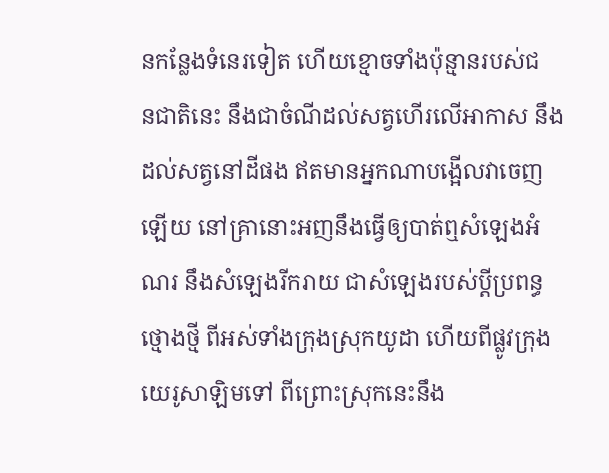នកន្លែងទំនេរទៀត ហើយខ្មោចទាំងប៉ុន្មានរបស់ជន‌ជាតិនេះ នឹងជាចំណីដល់សត្វហើរលើអាកាស នឹងដល់សត្វនៅដីផង ឥតមានអ្នកណាបង្អើលវាចេញឡើយ នៅគ្រានោះអញនឹងធ្វើឲ្យបាត់ឮសំឡេងអំណរ នឹងសំឡេងរីក‌រាយ ជាសំឡេងរបស់ប្ដីប្រពន្ធថ្មោង‌ថ្មី ពីអស់ទាំងក្រុងស្រុកយូដា ហើយពីផ្លូវក្រុងយេរូ‌សាឡិមទៅ ពីព្រោះស្រុកនេះនឹង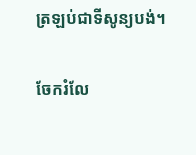ត្រឡប់ជាទីសូន្យបង់។

ចែករំលែ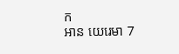ក
អាន យេរេមា 7